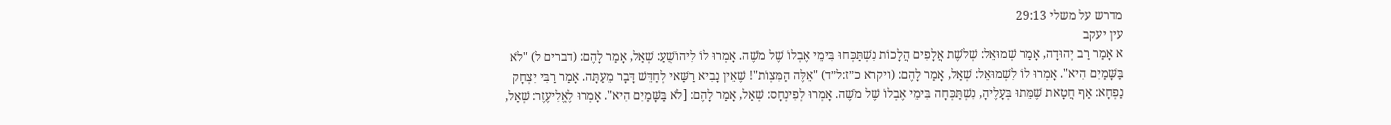מדרש על משלי 29:13
עין יעקב
א אָמַר רַב יְהוּדָה, אָמַר שְׁמוּאֵל: שְׁלֹשֶׁת אֲלָפִים הֲלָכוֹת נִשְׁתַּכְּחוּ בִּימֵי אֶבְלוֹ שֶׁל מֹשֶׁה. אָמְרוּ לוֹ לִיהוֹשֻׁעַ: שְׁאַל, אָמַר לָהֶם: (דברים ל) "לֹא בַּשָּׁמַיִם הִיא". אָמְרוּ לוֹ לִשְׁמוּאֵל: שְׁאַל, אָמַר לָהֶם: (ויקרא כ״ז:ל״ד) "אֵלֶּה הַמִּצְוֹת"! שֶׁאֵין נָבִיא רַשַּׁאי לְחַדֵּשׁ דָּבָר מֵעַתָּה. אָמַר רַבִּי יִצְחָק נַפְחָא: אַף חֲטָאת שֶׁמֵּתוּ בְּעָלֶיהָ, נִשְׁתַּכְּחָה בִּימֵי אֶבְלוֹ שֶׁל מֹשֶׁה. אָמְרוּ לְפִינְחָס: שְׁאַל, אָמַר לָהֶם: [לֹא בַּשָּׁמַיִם הִיא". אָמְרוּ לֶאֱלִיעֶזֶר: שְׁאַל,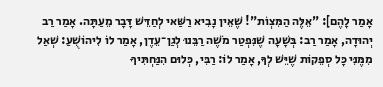אָמַר לָהֶם]: "אֵלֶּה הַמִּצְוֹת"! שֶׁאֵין נָבִיא רַשַּׁאי לְחַדֵּשׁ דָּבָר מֵעַתָּה. אָמַר רַב יְהוּדָה, אָמַר רַב: בְּשָׁעָה שֶׁנִּפְטַר מֹשֶׁה רַבֵּנוּ לְגַן־עֵדֶן, אָמַר לוֹ לִיהוֹשֻׁעַ: שְׁאַל מִמֶּנִּי כָּל סְפֵקוֹת שֶׁיֵּשׁ לְךָ, אָמַר לוֹ: רַבִּי, כְּלוּם הִנַּחְתִּיךָ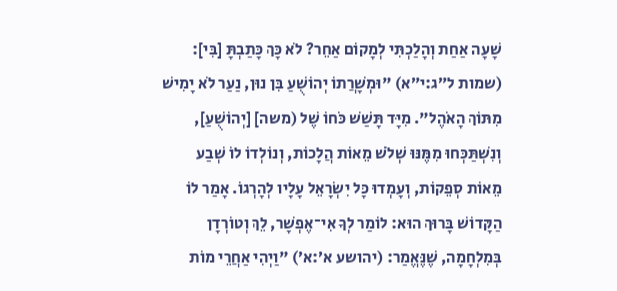שָׁעָה אַחַת וְהָלַכְתִּי לְמָקוֹם אַחֵר? לֹא כָּךְ כָּתַבְתָּ [בִּי]: (שמות ל״ג:י״א) "וּמְשָׁרֲתוֹ יְהוֹשֻׁעַ בִּן נוּן, נַעַר לֹא יָמִישׁ מִתּוֹךְ הָאֹהֶל". מִיָּד תָּשַׁשׁ כֹּחוֹ שֶׁל (משה] [יְהוֹשֻׁעַ], וְנִשְׁתַּכְּחוּ מִמֶּנּוּ שְׁלֹשׁ מֵאוֹת הֲלָכוֹת, וְנוֹלְדוֹ לוֹ שְׁבַע מֵאוֹת סְפֵקוֹת, וְעָמְדוּ כָּל יִשְׂרָאֵל עָלָיו לְהָרְגוֹ. אָמַר לוֹ הַקָּדוֹשׁ בָּרוּךְ הוּא: לוֹמַר לְךָ אִי־אֶפְשָׁר, לֵךְ וְטוֹרְדָן בְּמִלְחָמָה, שֶׁנֶּאֱמַר: (יהושע א׳:א׳) "וַיְהִי אַחֲרֵי מוֹת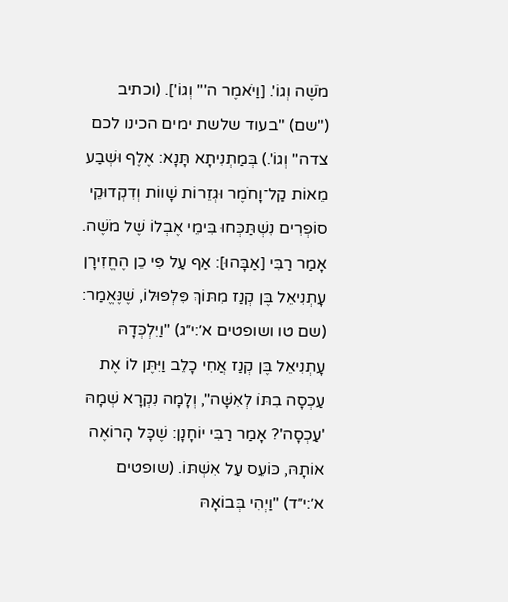מֹשֶׁה וְגוֹ'. [וַיֹאמֶר ה'" וְגוֹ']. (וכתיב ("שם) "בעוד שלשת ימים הכינו לכם צדה" וְגוֹ'.) בְּמַתְנִיתָא תָּנָא: אֶלֶף וּשְׁבַע מֵאוֹת קַל־וָחֹמֶר וּגְזֵרוֹת שָׁווֹת וְדִקְדוּקֵי סוֹפְרִים נִשְׁתַּכְּחוּ בִּימֵי אֶבְלוֹ שֶׁל מֹשֶׁה. אָמַר רַבִּי [אַבָּהוּ]: אַף עַל פִּי כֵן הֶחֱזִירָן עָתְנִיאֵל בֶּן קְנַז מִתּוֹךְ פִּלְפּוּלוֹ, שֶׁנֶּאֱמַר: (שם טו ושופטים א׳:י״ג) "וַיִלְכְּדָהּ עָתְנִיאֵל בֶּן קְנַז אֲחִי כָלֵב וַיִּתֶּן לוֹ אֶת עַכְסָה בִתּוֹ לְאִשָּׁה", וְלָמָה נִקְרָא שְׁמָהּ 'עַכְסָה'? אָמַר רַבִּי יוֹחָנָן: שֶׁכָּל הָרוֹאֶה אוֹתָהּ, כּוֹעֵס עַל אִשְׁתּוֹ. (שופטים א׳:י״ד) "וַיְהִי בְּבוֹאָהּ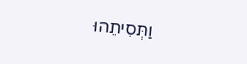וַתְּסִיתֵהוּ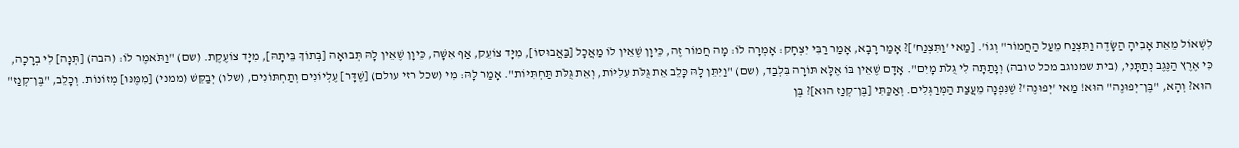לִשְׁאוֹל מֵאֵת אָבִיהָ הַשָּׂדֶה וַתִּצְנַח מֵעַל הַחֲמוֹר" וְגוֹ'. [מַאי 'וַתִּצְנַח']? אָמַר רָבָא, אָמַר רַבִּי יִצְחָק: אָמְרָה לוֹ: מָה חֲמוֹר זֶה, כֵּיוָן שֶׁאֵין לוֹ מַאֲכָל [בַּאֲבוּסוֹ], מִיָּד צוֹעֵק, אַף אִשָּׁה, כֵּיוָן שֶׁאֵין לָהּ תְּבוּאָה [בְּתוֹךְ בֵּיתָהּ], מִיָּד צוֹעֶקֶת. (שם) "וַתֹּאמֶר לוֹ: (הבה) [תְּנָה] לִי בְרָכָה, כִּי אֶרֶץ הַנֶּגֶב נְתַתָּנִי, (בית שמנוגב מכל טובה) וְנָתַתָּה לִי גֻּלֹּת מָיִם". אָדָם שֶׁאֵין בּוֹ אֶלָּא תּוֹרָה בִּלְבַד, (שם) "וַיִּתֵּן לָהּ כָּלֵב אֵת גֻּלֹּת עִלִיּוֹת, וְאֵת גֻּלֹּת תַּחְתִּיּוֹת". אָמַר לָהּ: מִי (שכל רזי עולם) [שֶׁדָּר] עֶלְיוֹנִים וְתַחְתּוֹנִים, (שלו) יְבַקֵּשׁ (ממני) [מִמֶּנּוּ] מְזוֹנוֹת. וְכָלֵב, "בֶּן־קְנַז" הוּא? וְהָא, "בֶּן־יְפוּנֶה" הוּא! מַאי 'יְפוּנֶה'? שֶׁנִּפְנָה מֵעֲצַת הַמְּרַגְּלִים. וְאַכַּתִּי [בֶּן־קְנַז הוּא]? בֶּן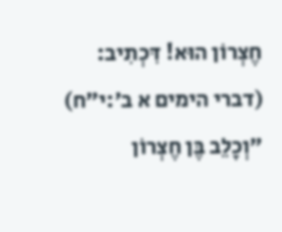חֶצְרוֹן הוּא! דִּכְתִיב: (דברי הימים א ב׳:י״ח) "וְכָלֵב בֶּן חֶצְרוֹן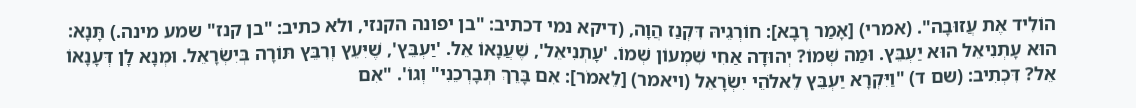הוֹלִיד אֶת עֲזוּבָה". (אמרי) [אָמַר רָבָא]: חוֹרְגֵיהּ דִּקְנַז הֲוָה, (דיקא נמי דכתיב: "בן יפונה הקנזי, ולא כתיב: "בן קנז" שמע מינה.) תָּנָא: הוּא עָתְנִיאֵל הוּא יַעְבֵּץ. וּמַה שְּׁמוֹ? יְהוּדָה אַחִי שִׁמְעוֹן שְׁמוֹ. 'עָתְנִיאֵל', שֶׁעֲנָאוֹ אֵל. 'יַעְבֵּץ', שֶׁיִּעֵץ וְרִבֵּץ תּוֹרָה בְּיִשְׂרָאֵל. וּמְנָא לָן דְּעָנָאוֹ אֵל? דִּכְתִיב: (שם ד) "וַיִּקְרָא יַעְבֵּץ לֵאלֹהֵי יִשְׂרָאֵל (ויאמר) [לֵאמֹר]: אִם בָּרֵךְ תְּבָרְכֵנִי" וְגוֹ'. "אִם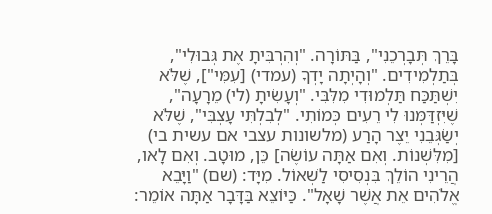בָּרֵךְ תְּבָרְכֵנִי", בַּתּוֹרָה. "וְהִרְבִּיתָ אֶת גְּבוּלִי", בְּתַלְמִידִים. "וְהָיְתָה יָדְךָ (עמדי) [עִמִּי"], שֶׁלֹּא יִשְׁתַּכַּח תַּלְמוּדִי מִלִּבִּי. "וְעָשִׂיתָ (לי) מֵרָעָה", שֶׁיִּזְדַּמְּנוּ לִי רֵעִים כְּמוֹתִי. "לְבִלְתִּי עָצְבִּי", שֶׁלֹּא יְשַׂגְּבֵנִי יֵצֶר הָרַע (מלשונות עצבי אם עשית בי) [מִלִּשְׁנוֹת. וְאִם אַתָּה עוֹשֶׂה] כֵּן, מוּטָב. וְאִם לָאו, הֲרֵינִי הוֹלֵךְ בִּנְסִיסִי לַשְׁאוֹל. מִיָּד: (שם) "וַיָּבֵא אֱלֹהִים אֵת אֲשֶׁר שָׁאָל". כַּיּוֹצֵא בַּדָּבָר אַתָּה אוֹמֵר: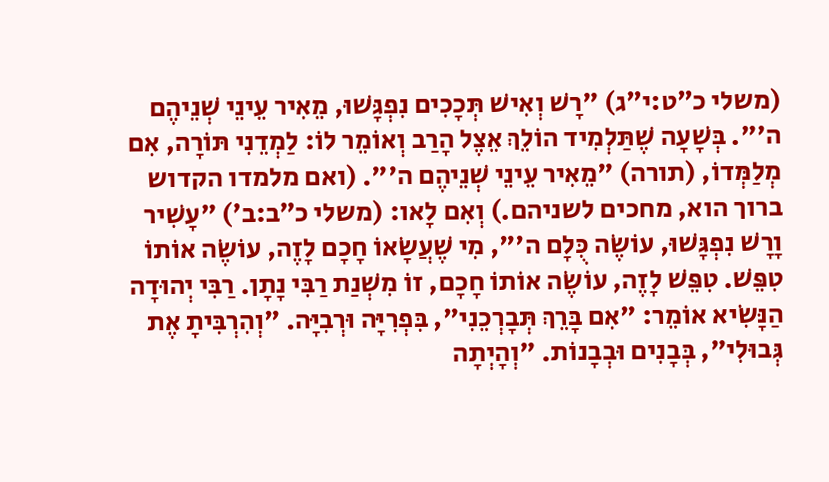(משלי כ״ט:י״ג) "רָשׁ וְאִישׁ תְּכָכִים נִפְגָּשׁוּ, מֵאִיר עֵינֵי שְׁנֵיהֶם ה'". בְּשָׁעָה שֶׁתַּלְמִיד הוֹלֵךְ אֵצֶל הָרַב וְאוֹמֵר לוֹ: לַמְדֵנִי תּוֹרָה, אִם מְלַמְּדוֹ, (תורה) "מֵאִיר עֵינֵי שְׁנֵיהֶם ה'". (ואם מלמדו הקדוש ברוך הוא, מחכים לשניהם.) וְאִם לָאו: (משלי כ״ב:ב׳) "עָשִׁיר וָרָשׁ נִפְגָּשׁוּ, עוֹשֶׂה כֻּלָם ה'", מִי שֶׁעֲשָׂאוֹ חָכָם לָזֶה, עוֹשֶׂה אוֹתוֹ טִפֵּשׁ. טִפֵּשׁ לָזֶה, עוֹשֶׂה אוֹתוֹ חָכָם, זוֹ מִשְׁנַת רַבִּי נָתָן. רַבִּי יְהוּדָה הַנָּשִׂיא אוֹמֵר: "אִם בָּרֵךְ תְּבָרְכֵנִי", בִּפְרִיָּה וּרְבִיָּה. "וְהִרְבִּיתָ אֶת גְּבוּלִי", בְּבָנִים וּבְבָנוֹת. "וְהָיְתָה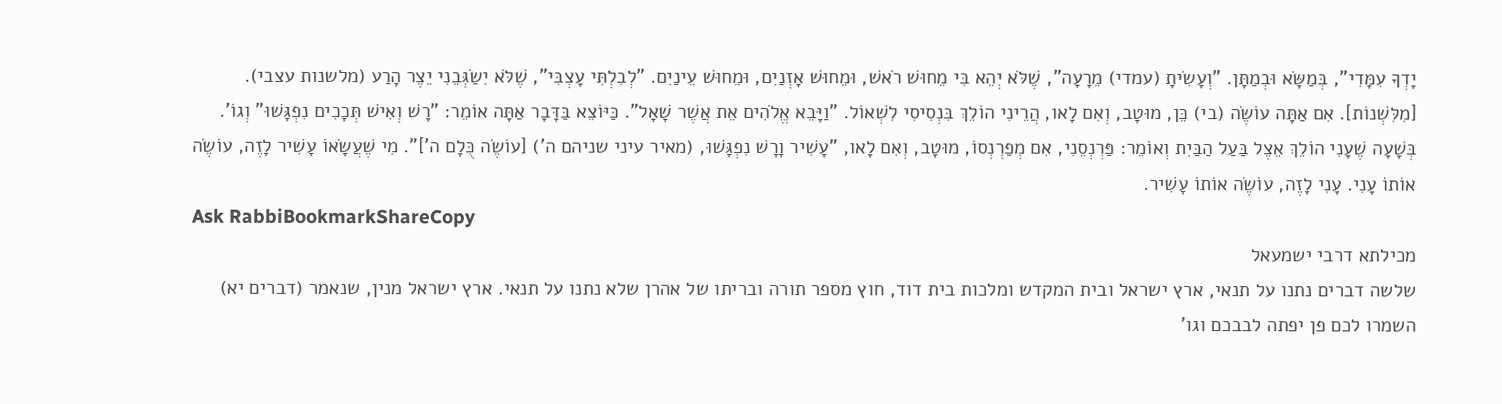יָדְךָ עִמָּדִי", בְּמַשָּׂא וּבְמַתָּן. "וְעָשִׂיתָ (עמדי) מֵרָעָה", שֶׁלֹּא יְהֵא בִּי מֵחוּשׁ רֹאשׁ, וּמֵחוּשׁ אָזְנַיִם, וּמֵחוּשׁ עֵינַיִם. "לְבִלְתִּי עָצְבִּי", שֶׁלֹּא יִשַׂגְּבֵנִי יֵצֶר הָרַע (מלשנות עצבי). [מִלִּשְׁנוֹת]. אִם אַתָּה עוֹשֶׂה (בי) כֵּן, מוּטָב, וְאִם לָאו, הֲרֵינִי הוֹלֵךְ בִּנְסִיסִי לִשְׁאוֹל. "וַיָּבֵא אֱלֹהִים אֵת אֲשֶׁר שָׁאָל". כַּיּוֹצֵא בַּדָּבָר אַתָּה אוֹמֵר: "רָשׁ וְאִישׁ תְּכָכִים נִפְגָּשׁוּ" וְגוֹ'. בְּשָׁעָה שֶׁעָנִי הוֹלֵךְ אֵצֶל בַּעַל הַבַּיִת וְאוֹמֵר: פַּרְנְסֵנִי, אִם מְפַרְנְסוֹ, מוּטָב, וְאִם לָאו, "עָשִׁיר וָרָשׁ נִפְגָּשׁוּ, (מאיר עיני שניהם ה') [עוֹשֶׂה כֻּלָם ה']". מִי שֶׁעֲשָׂאוֹ עָשִׁיר לָזֶה, עוֹשֶׂה אוֹתוֹ עָנִי. עָנִי לָזֶה, עוֹשֶׂה אוֹתוֹ עָשִׁיר.
Ask RabbiBookmarkShareCopy
מכילתא דרבי ישמעאל
שלשה דברים נתנו על תנאי, ארץ ישראל ובית המקדש ומלכות בית דוד, חוץ מספר תורה ובריתו של אהרן שלא נתנו על תנאי. ארץ ישראל מנין, שנאמר (דברים יא) השמרו לכם פן יפתה לבבכם וגו'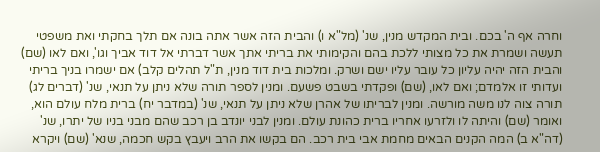וחרה אף ה' בכם. ובית המקדש מנין, שנ' (מל"א ו) והבית הזה אשר אתה בונה אם תלך בחקתי ואת משפטי תעשה ושמרת את כל מצותי ללכת בהם והקימותי את בריתי אתך אשר דברתי אל דוד אביך וגו', ואם לאו (שם) והבית הזה יהיה עליון כל עובר עליו ישם ושרק. ומלכות בית דוד מנין, ת"ל תהלים קלב) אם ישמרו בניך בריתי ועדותי זו אלמדם; ואם לאו, (שם) ופקדתי בשבט פשעם. ומנין לספר תורה שלא ניתן על תנאי, שנ' (דברים לג) תורה צוה לנו משה מורשה. ומנין לבריתו של אהרן שלא ניתן על תנאי, שנ' (במדבר יח) ברית מלח עולם הוא, ואומר (שם) והיתה לו ולזרעו אחריו ברית כהונת עולם. ומנין לבני יונדב בן רכב שהם מבני בניו של יתרו, שנ' (דה"א ב) המה הקנים הבאים מחמת אבי בית רכב. הם בקשו את הרב ויעבץ בקש חכמה, שנא' (שם) ויקרא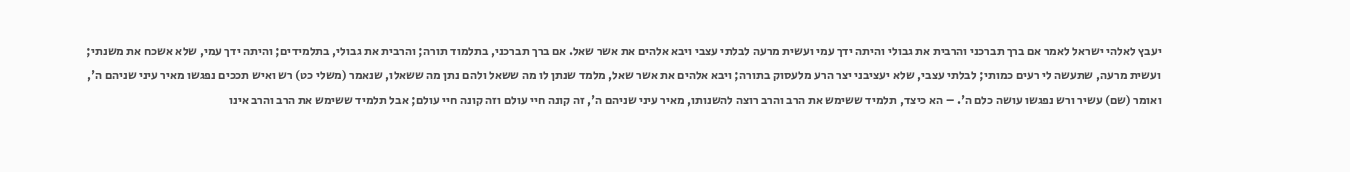יעבץ לאלהי ישראל לאמר אם ברך תברכני והרבית את גבולי והיתה ידך עמי ועשית מרעה לבלתי עצבי ויבא אלהים את אשר שאל. אם ברך תברכני, בתלמוד תורה; והרבית את גבולי, בתלמידים; והיתה ידך עמי, שלא אשכח את משנתי; ועשית מרעה, שתעשה לי רעים כמותי; לבלתי עצבי, שלא יעציבני יצר הרע מלעסוק בתורה; ויבא אלהים את אשר שאל, מלמד שנתן לו מה ששאל ולהם נתן מה ששאלו, שנאמר (משלי כט) רש ואיש תככים נפגשו מאיר עיני שניהם ה', ואומר (שם) עשיר ורש נפגשו עושה כלם ה'. – הא כיצד, תלמיד ששימש את הרב והרב רוצה להשנותו, מאיר עיני שניהם ה', זה קונה חיי עולם וזה קונה חיי עולם; אבל תלמיד ששימש את הרב והרב אינו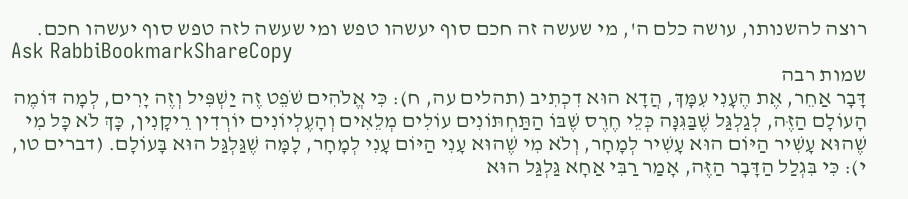רוצה להשנותו, עושה כלם ה', מי שעשה זה חכם סוף יעשהו טפש ומי שעשה לזה טפש סוף יעשהו חכם.
Ask RabbiBookmarkShareCopy
שמות רבה
דָּבָר אַחֵר, אֶת הֶעָנִי עִמָּךְ, הֲדָא הוּא דִכְתִיב (תהלים עה, ח): כִּי אֱלֹהִים שֹׁפֵט זֶה יַשְׁפִּיל וְזֶה יָרִים, לְמָה דּוֹמֶה הָעוֹלָם הַזֶּה, לְגַלְגַּל שֶׁבַּגִּנָּה כְּלֵי חֶרֶס שֶׁבּוֹ הַתַּחְתּוֹנִים עוֹלִים מְלֵאִים וְהָעֶלְיוֹנִים יוֹרְדִין רֵיקָנִין, כָּךְ לֹא כָּל מִי שֶׁהוּא עָשִׁיר הַיּוֹם הוּא עָשִׁיר לְמָחָר, וְלֹא מִי שֶׁהוּא עָנִי הַיּוֹם עָנִי לְמָחָר, לָמָּה שֶׁגַּלְגַּל הוּא בָּעוֹלָם. (דברים טו, י): כִּי בִּגְלַל הַדָּבָר הַזֶּה, אָמַר רַבִּי אַחָא גַּלְגַּל הוּא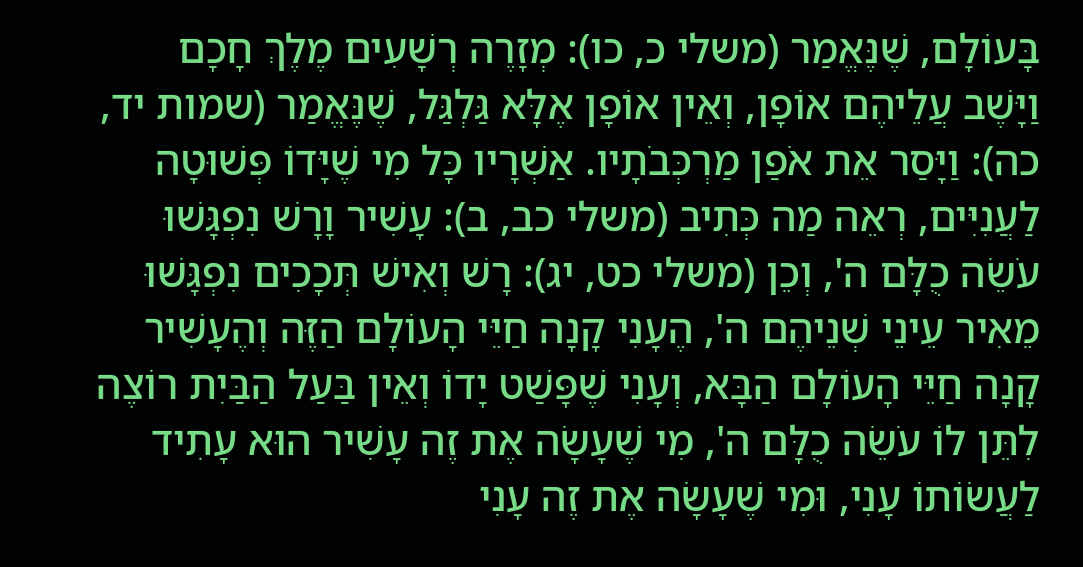בָּעוֹלָם, שֶׁנֶּאֱמַר (משלי כ, כו): מְזָרֶה רְשָׁעִים מֶלֶךְ חָכָם וַיָּשֶׁב עֲלֵיהֶם אוֹפָן, וְאֵין אוֹפָן אֶלָּא גַּלְגַּל, שֶׁנֶּאֱמַר (שמות יד, כה): וַיָּסַר אֵת אֹפַן מַרְכְּבֹתָיו. אַשְׁרָיו כָּל מִי שֶׁיָּדוֹ פְּשׁוּטָה לַעֲנִיִּים, רְאֵה מַה כְּתִיב (משלי כב, ב): עָשִׁיר וָרָשׁ נִפְגָּשׁוּ עֹשֵׂה כֻלָּם ה', וְכֵן (משלי כט, יג): רָשׁ וְאִישׁ תְּכָכִים נִפְגָּשׁוּ מֵאִיר עֵינֵי שְׁנֵיהֶם ה', הֶעָנִי קָנָה חַיֵּי הָעוֹלָם הַזֶּה וְהֶעָשִׁיר קָנָה חַיֵּי הָעוֹלָם הַבָּא, וְעָנִי שֶׁפָּשַׁט יָדוֹ וְאֵין בַּעַל הַבַּיִת רוֹצֶה לִתֵּן לוֹ עֹשֵׂה כֻלָּם ה', מִי שֶׁעָשָׂה אֶת זֶה עָשִׁיר הוּא עָתִיד לַעֲשׂוֹתוֹ עָנִי, וּמִי שֶׁעָשָׂה אֶת זֶה עָנִי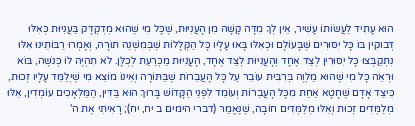הוּא עָתִיד לַעֲשׂוֹתוֹ עָשִׁיר, אֵין לְךָ מִדָּה קָשָׁה מִן הָעֲנִיּוּת, שֶׁכָּל מִי שֶׁהוּא מְדֻקְדָּק בַּעֲנִיּוּת כְּאִלּוּ דְּבוּקִין בּוֹ כָּל יִסּוּרִים שֶׁבָּעוֹלָם וּכְאִלּוּ בָּאוּ עָלָיו כָּל הַקְּלָלוֹת שֶׁבְּמִשְׁנֵה תוֹרָה, וְאָמְרוּ רַבּוֹתֵינוּ אִלּוּ נִתְקַבְּצוּ כָּל יִסּוּרִין לְצַד אֶחָד וְהָעֲנִיּוּת לְצַד אֶחָד, הָעֲנִיּוּת מַכְרַעַת לְכֻלָּן. לֹא תִהְיֶה לוֹ כְּנשֶׁה, בּוֹא וּרְאֵה כָּל מִי שֶׁהוּא מַלְוֶה בְּרִבִּית עוֹבֵר עַל כָּל הָעֲבֵרוֹת שֶׁבַּתּוֹרָה וְאֵינוֹ מוֹצֵא מִי שֶׁיְלַמֵּד עָלָיו זְכוּת, כֵּיצַד אָדָם שֶׁחָטָא אַחַת מִכָּל הָעֲבֵרוֹת וְעוֹמֵד לִפְנֵי הַקָּדוֹשׁ בָּרוּךְ הוּא בַּדִּין, הַמַּלְאָכִים עוֹמְדִין, אֵלּוּ מְלַמְּדִים זְכוּת וְאֵלּוּ מְלַמְּדִים חוֹבָה, שֶׁנֶּאֱמַר (דברי הימים ב יח, יח); רָאִיתִי אֶת ה'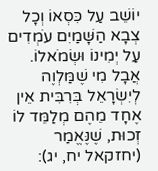יוֹשֵׁב עַל כִּסְאוֹ וְכָל צְבָא הַשָּׁמַיִם עֹמְדִים עַל יְמִינוֹ וּשְׂמֹאלוֹ. אֲבָל מִי שֶׁמַּלְוֶה לְיִשְׂרָאֵל בְּרִבִּית אֵין אֶחָד מֵהֶם מְלַמֵּד לוֹ זְכוּת, שֶׁנֶּאֱמַר (יחזקאל יח, יג):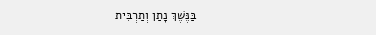בַּנֶּשֶׁךְ נָתַן וְתַרְבִּית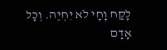לָקַח וָחָי לֹא יִחְיֶה. וְכָל אָדָם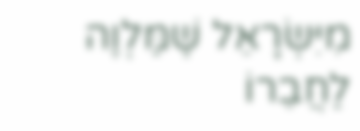מִיִּשְׂרָאֵל שֶׁמַּלְוֶה לַחֲבֵרוֹ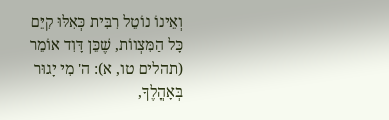וְאֵינוֹ נוֹטֵל רִבִּית כְּאִלּוּ קִיֵּם כָּל הַמִּצְווֹת, שֶׁכֵּן דָּוִד אוֹמֵר (תהלים טו, א): ה' מִי יָגוּר בְּאָהֳלֶךָ,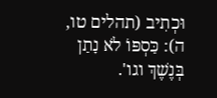וּכְתִיב (תהלים טו, ה): כַּסְפּוֹ לֹא נָתַן בְּנֶשֶׁךְ וגו'.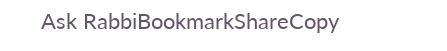Ask RabbiBookmarkShareCopy